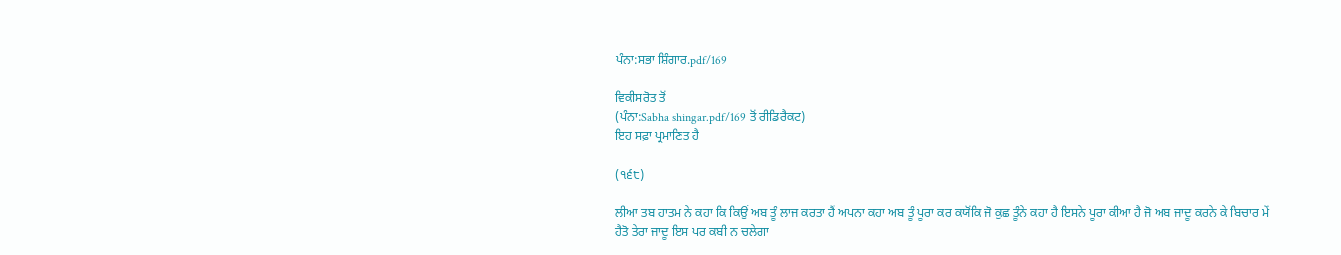ਪੰਨਾ:ਸਭਾ ਸ਼ਿੰਗਾਰ.pdf/169

ਵਿਕੀਸਰੋਤ ਤੋਂ
(ਪੰਨਾ:Sabha shingar.pdf/169 ਤੋਂ ਰੀਡਿਰੈਕਟ)
ਇਹ ਸਫ਼ਾ ਪ੍ਰਮਾਣਿਤ ਹੈ

(੧੬੮)

ਲੀਆ ਤਬ ਹਾਤਮ ਨੇ ਕਹਾ ਕਿ ਕਿਉਂ ਅਬ ਤੂੰ ਲਾਜ ਕਰਤਾ ਹੈਂ ਅਪਨਾ ਕਹਾ ਅਬ ਤੂੰ ਪੂਰਾ ਕਰ ਕਯੋਂਕਿ ਜੋ ਕੁਛ ਤੂੰਨੇ ਕਹਾ ਹੈ ਇਸਨੇ ਪੂਰਾ ਕੀਆ ਹੈ ਜੋ ਅਬ ਜਾਦੂ ਕਰਨੇ ਕੇ ਬਿਚਾਰ ਮੇਂ ਹੈਤੋ ਤੇਰਾ ਜਾਦੂ ਇਸ ਪਰ ਕਬੀ ਨ ਚਲੇਗਾ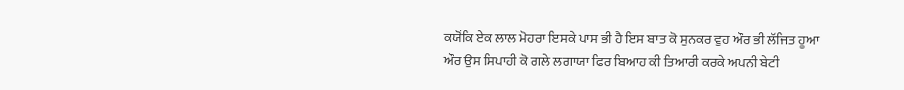ਕਯੋਂਕਿ ਏਕ ਲਾਲ ਮੋਹਰਾ ਇਸਕੇ ਪਾਸ ਭੀ ਹੈ ਇਸ ਬਾਤ ਕੋ ਸੁਨਕਰ ਵੁਹ ਔਰ ਭੀ ਲੱਜਿਤ ਹੂਆ ਔਰ ਉਸ ਸਿਪਾਹੀ ਕੋ ਗਲੇ ਲਗਾਯਾ ਫਿਰ ਬਿਆਹ ਕੀ ਤਿਆਰੀ ਕਰਕੇ ਅਪਨੀ ਬੇਟੀ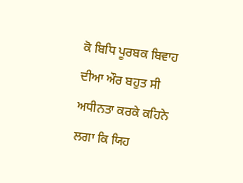ਕੋ ਬਿਧਿ ਪੂਰਬਕ ਬਿਵਾਹ ਦੀਆ ਔਰ ਬਹੁਤ ਸੀ ਅਧੀਨਤਾ ਕਰਕੇ ਕਹਿਨੇ ਲਗਾ ਕਿ ਯਿਹ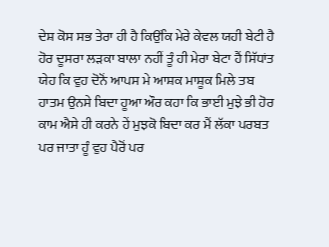ਦੇਸ਼ ਕੋਸ ਸਭ ਤੇਰਾ ਹੀ ਹੈ ਕਿਉਂਕਿ ਮੇਰੇ ਕੇਵਲ ਯਹੀ ਬੇਟੀ ਹੈ ਹੋਰ ਦੂਸਰਾ ਲੜਕਾ ਬਾਲਾ ਨਹੀਂ ਤੂੰ ਹੀ ਮੇਰਾ ਬੇਟਾ ਹੈਂ ਸਿੱਧਾਂਤ ਯੇਹ ਕਿ ਵੁਹ ਦੋਨੋਂ ਆਪਸ ਮੇ ਆਸ਼ਕ ਮਾਸ਼ੂਕ ਮਿਲੇ ਤਬ ਹਾਤਮ ਉਨਸੇ ਬਿਦਾ ਹੂਆ ਔਰ ਕਹਾ ਕਿ ਭਾਈ ਮੁਝੇ ਭੀ ਹੋਰ ਕਾਮ ਐਸੇ ਹੀ ਕਰਨੇ ਹੇਂ ਮੁਝਕੋ ਬਿਦਾ ਕਰ ਮੈਂ ਲੱਕਾ ਪਰਬਤ ਪਰ ਜਾਤਾ ਹੂੰ ਵੁਹ ਪੈਰੋਂ ਪਰ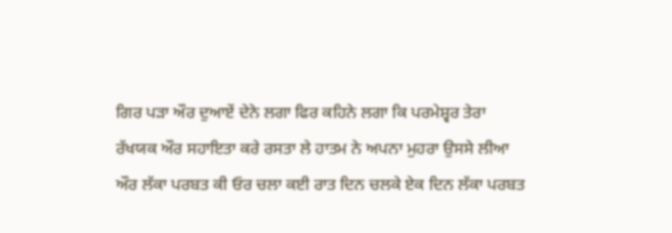ਗਿਰ ਪੜਾ ਔਰ ਦੁਆਏਂ ਦੇਨੇ ਲਗਾ ਫਿਰ ਕਹਿਨੇ ਲਗਾ ਕਿ ਪਰਮੇਸ਼੍ਵਰ ਤੇਰਾ ਰੱਖਯਕ ਔਰ ਸਹਾਇਤਾ ਕਰੇ ਰਸਤਾ ਲੇ ਹਾਤਮ ਨੇ ਅਪਨਾ ਮੁਹਰਾ ਉਸਸੇ ਲੀਆ ਔਰ ਲੱਕਾ ਪਰਬਤ ਕੀ ਓਰ ਚਲਾ ਕਈ ਰਾਤ ਦਿਨ ਚਲਕੇ ਏਕ ਦਿਨ ਲੱਕਾ ਪਰਬਤ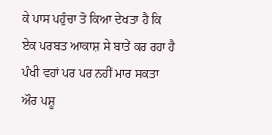ਕੇ ਪਾਸ ਪਹੁੰਚਾ ਤੋ ਕਿਆ ਦੇਖਤਾ ਹੈ ਕਿ ਏਕ ਪਰਬਤ ਆਕਾਸ਼ ਸੇ ਬਾਤੇਂ ਕਰ ਰਹਾ ਹੈ ਪੰਖੀ ਵਹਾਂ ਪਰ ਪਰ ਨਹੀਂ ਮਾਰ ਸਕਤਾ ਔਰ ਪਸ਼ੂ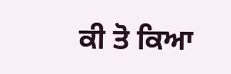ਕੀ ਤੋ ਕਿਆ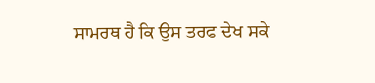ਸਾਮਰਥ ਹੈ ਕਿ ਉਸ ਤਰਫ ਦੇਖ ਸਕੇ